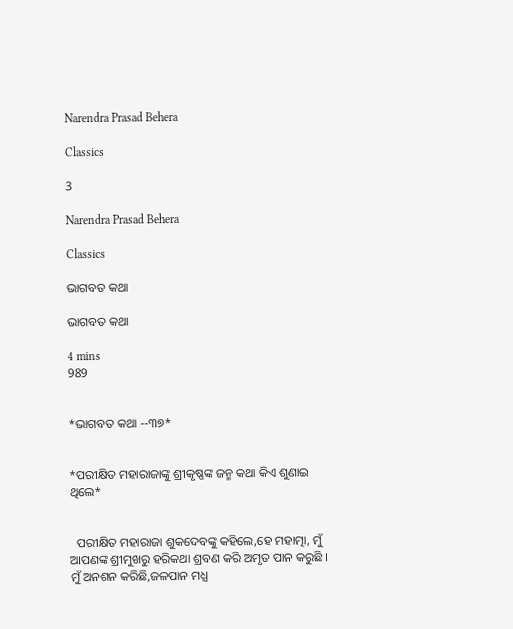Narendra Prasad Behera

Classics

3

Narendra Prasad Behera

Classics

ଭାଗବତ କଥା

ଭାଗବତ କଥା

4 mins
989


*ଭାଗବତ କଥା --୩୭*


*ପରୀକ୍ଷିତ ମହାରାଜାଙ୍କୁ ଶ୍ରୀକୃଷ୍ଣଙ୍କ ଜନ୍ମ କଥା କିଏ ଶୁଣାଇ ଥିଲେ*


  ପରୀକ୍ଷିତ ମହାରାଜା ଶୁକଦେବଙ୍କୁ କହିଲେ,ହେ ମହାତ୍ମା, ମୁଁ ଆପଣଙ୍କ ଶ୍ରୀମୁଖରୁ ହରିକଥା ଶ୍ରବଣ କରି ଅମୃତ ପାନ କରୁଛି । ମୁଁ ଅନଶନ କରିଛି,ଜଳପାନ ମଧ୍ଯ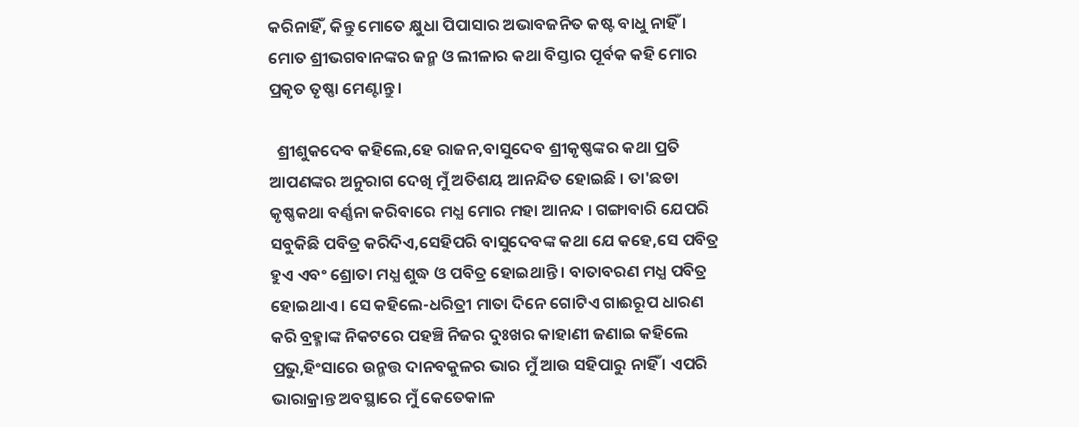କରିନାହିଁ, କିନ୍ତୁ ମୋତେ କ୍ଷୁଧା ପିପାସାର ଅଭାବଜନିତ କଷ୍ଟ ବାଧୁ ନାହିଁ । ମୋତ ଶ୍ରୀଭଗବାନଙ୍କର ଜନ୍ମ ଓ ଲୀଳାର କଥା ବିସ୍ତାର ପୂର୍ବକ କହି ମୋର ପ୍ରକୃତ ତୃଷ୍ଣା ମେଣ୍ଟାନ୍ତୁ ।

  ଶ୍ରୀଶୁକଦେବ କହିଲେ,ହେ ରାଜନ,ବାସୁଦେବ ଶ୍ରୀକୃଷ୍ଣଙ୍କର କଥା ପ୍ରତି ଆପଣଙ୍କର ଅନୁରାଗ ଦେଖି ମୁଁ ଅତିଶୟ ଆନନ୍ଦିତ ହୋଇଛି । ତା'ଛଡା କୃଷ୍ଣକଥା ବର୍ଣ୍ଣନା କରିବାରେ ମଧ୍ଯ ମୋର ମହା ଆନନ୍ଦ । ଗଙ୍ଗାବାରି ଯେପରି ସବୁକିଛି ପବିତ୍ର କରିଦିଏ,ସେହିପରି ବାସୁଦେବଙ୍କ କଥା ଯେ କହେ,ସେ ପବିତ୍ର ହୁଏ ଏବଂ ଶ୍ରୋତା ମଧ୍ଯ ଶୁଦ୍ଧ ଓ ପବିତ୍ର ହୋଇଥାନ୍ତି । ବାତାବରଣ ମଧ୍ଯ ପବିତ୍ର ହୋଇଥାଏ । ସେ କହିଲେ-ଧରିତ୍ରୀ ମାତା ଦିନେ ଗୋଟିଏ ଗାଈରୂପ ଧାରଣ କରି ବ୍ରହ୍ମାଙ୍କ ନିକଟରେ ପହଞ୍ଚି ନିଜର ଦୁଃଖର କାହାଣୀ ଜଣାଇ କହିଲେ ପ୍ରଭୁ,ହିଂସାରେ ଉନ୍ମତ୍ତ ଦାନବକୁଳର ଭାର ମୁଁ ଆଉ ସହିପାରୁ ନାହିଁ । ଏପରି ଭାରାକ୍ରାନ୍ତ ଅବସ୍ଥାରେ ମୁଁ କେତେକାଳ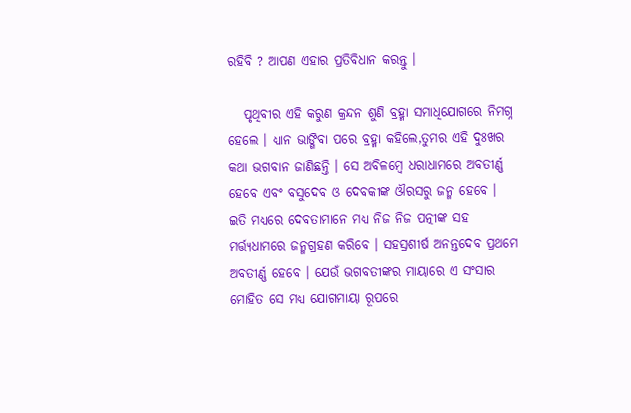ରହିବି ? ଆପଣ ଏହାର ପ୍ରତିବିଧାନ କରନ୍ତୁ ।

   ପୃଥିବୀର ଏହି କରୁଣ କ୍ରନ୍ଦନ ଶୁଣି ବ୍ରହ୍ମା ସମାଧିଯୋଗରେ ନିମଗ୍ନ ହେଲେ । ଧ୍ଯାନ ଭାଙ୍ଗିବା ପରେ ବ୍ରହ୍ମା କହିଲେ,ତୁମର ଏହି ଦୁଃଖର କଥା ଭଗବାନ ଜାଣିଛନ୍ତି । ସେ ଅବିଳମ୍ବେ ଧରାଧାମରେ ଅବତୀର୍ଣ୍ଣ ହେବେ ଏବଂ ବସୁଦେବ ଓ ଦେବକୀଙ୍କ ଔରସରୁ ଜନ୍ମ ହେବେ । ଇତି ମଧ୍ଯରେ ଦେବତାମାନେ ମଧ୍ଯ ନିଜ ନିଜ ପତ୍ନୀଙ୍କ ସହ ମର୍ତ୍ତ୍ଯଧାମରେ ଜନ୍ମଗ୍ରହଣ କରିବେ । ସହସ୍ରଶୀର୍ଷ ଅନନ୍ତଦେବ ପ୍ରଥମେ ଅବତୀର୍ଣ୍ଣ ହେବେ । ଯେଉଁ ଭଗବତୀଙ୍କର ମାୟାରେ ଏ ସଂସାର ମୋହିତ ସେ ମଧ୍ଯ ଯୋଗମାୟା ରୂପରେ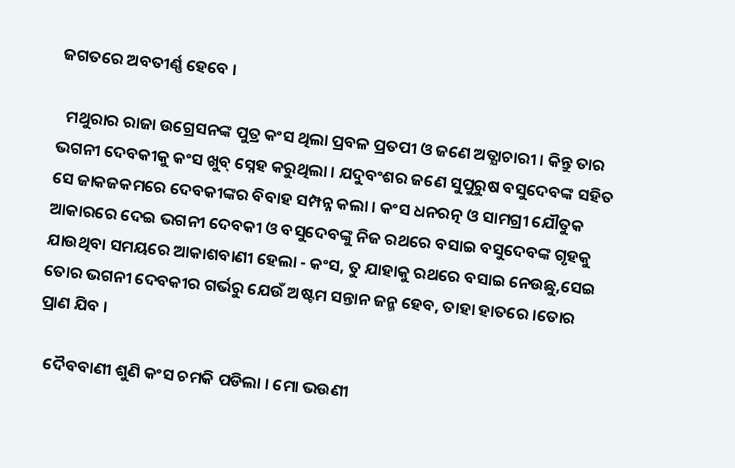ଜଗତରେ ଅବତୀର୍ଣ୍ଣ ହେବେ ।

  ମଥୁରାର ରାଜା ଉଗ୍ରେସନଙ୍କ ପୁତ୍ର କଂସ ଥିଲା ପ୍ରବଳ ପ୍ରତପୀ ଓ ଜଣେ ଅତ୍ଯାଚାରୀ । କିନ୍ତୁ ତାର ଭଗନୀ ଦେବକୀକୁ କଂସ ଖୁବ୍ ସ୍ନେହ କରୁଥିଲା । ଯଦୁବଂଶର ଜଣେ ସୁପୁରୁଷ ବସୁଦେବଙ୍କ ସହିତ ସେ ଜାକଜକମରେ ଦେବକୀଙ୍କର ବିବାହ ସମ୍ପନ୍ନ କଲା । କଂସ ଧନରତ୍ନ ଓ ସାମଗ୍ରୀ ଯୌତୁକ ଆକାରରେ ଦେଇ ଭଗନୀ ଦେବକୀ ଓ ବସୁଦେବଙ୍କୁ ନିଜ ରଥରେ ବସାଇ ବସୁଦେବଙ୍କ ଗୃହକୁ ଯାଉଥିବା ସମୟରେ ଆକାଶବାଣୀ ହେଲା - କଂସ, ତୁ ଯାହାକୁ ରଥରେ ବସାଇ ନେଉଛୁ,ସେଇ ତୋର ଭଗନୀ ଦେବକୀର ଗର୍ଭରୁ ଯେଉଁ ଅଷ୍ଟମ ସନ୍ତାନ ଜନ୍ମ ହେବ, ତାହା ହାତରେ ।ତୋର ପ୍ରାଣ ଯିବ ।

  ଦୈବବାଣୀ ଶୁଣି କଂସ ଚମକି ପଡିଲା । ମୋ ଭଉଣୀ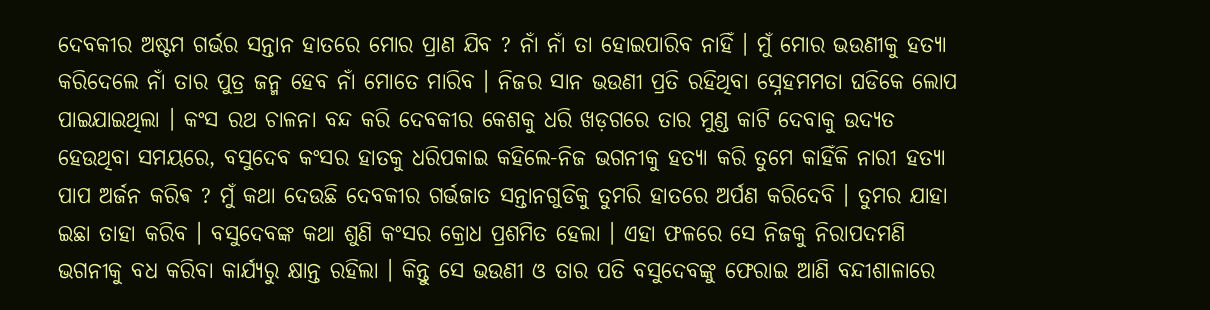ଦେବକୀର ଅଷ୍ଟମ ଗର୍ଭର ସନ୍ତାନ ହାତରେ ମୋର ପ୍ରାଣ ଯିବ ? ନାଁ ନାଁ ତା ହୋଇପାରିବ ନାହିଁ । ମୁଁ ମୋର ଭଉଣୀକୁ ହତ୍ଯା କରିଦେଲେ ନାଁ ତାର ପୁତ୍ର ଜନ୍ମ ହେବ ନାଁ ମୋତେ ମାରିବ । ନିଜର ସାନ ଭଉଣୀ ପ୍ରତି ରହିଥିବା ସ୍ନେହମମତା ଘଡିକେ ଲୋପ ପାଇଯାଇଥିଲା । କଂସ ରଥ ଚାଳନା ବନ୍ଦ କରି ଦେବକୀର କେଶକୁ ଧରି ଖଡ଼ଗରେ ତାର ମୁଣ୍ଡ କାଟି ଦେବାକୁ ଉଦ୍ଯତ ହେଉଥିବା ସମୟରେ, ବସୁଦେବ କଂସର ହାତକୁ ଧରିପକାଇ କହିଲେ-ନିଜ ଭଗନୀକୁ ହତ୍ଯା କରି ତୁମେ କାହିଁକି ନାରୀ ହତ୍ୟା ପାପ ଅର୍ଜନ କରିଵ ? ମୁଁ କଥା ଦେଉଛି ଦେବକୀର ଗର୍ଭଜାତ ସନ୍ତାନଗୁଡିକୁ ତୁମରି ହାତରେ ଅର୍ପଣ କରିଦେବି । ତୁମର ଯାହା ଇଛା ତାହା କରିବ । ବସୁଦେବଙ୍କ କଥା ଶୁଣି କଂସର କ୍ରୋଧ ପ୍ରଶମିତ ହେଲା । ଏହା ଫଳରେ ସେ ନିଜକୁ ନିରାପଦମଣି ଭଗନୀକୁ ବଧ କରିବା କାର୍ଯ୍ଯରୁ କ୍ଷାନ୍ତ ରହିଲା । କିନ୍ତୁ ସେ ଭଉଣୀ ଓ ତାର ପତି ବସୁଦେବଙ୍କୁ ଫେରାଇ ଆଣି ବନ୍ଦୀଶାଳାରେ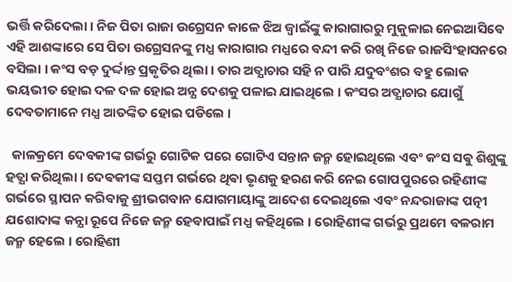ଭର୍ତ୍ତି କରିଦେଲା । ନିଜ ପିତା ରାଜା ଉଗ୍ରେସନ କାଳେ ଝିଅ ଜ୍ବାଇଁଙ୍କୁ କାରାଗାରରୁ ମୁକୁଳାଇ ନେଇଆସିବେ ଏହି ଆଶଙ୍କାରେ ସେ ପିତା ଉଗ୍ରେସନଙ୍କୁ ମଧ୍ଯ କାରାଗାର ମଧ୍ଯରେ ବନ୍ଦୀ କରି ରଖି ନିଜେ ରାଜସିଂହାସନରେ ବସିଲା । କଂସ ବଡ଼ ଦୁର୍ଦ୍ଦାନ୍ତ ପ୍ରକୃତିର ଥିଲା । ତାର ଅତ୍ଯାଚାର ସହି ନ ପାରି ଯଦୁବଂଶର ବହୁ ଲୋକ ଭୟଭୀତ ହୋଇ ଦଳ ଦଳ ହୋଇ ଅନ୍ଯ ଦେଶକୁ ପଳାଇ ଯାଇଥିଲେ । କଂସର ଅତ୍ଯାଚାର ଯୋଗୁଁ ଦେବତାମାନେ ମଧ୍ଯ ଆତଙ୍କିତ ହୋଇ ପଡିଲେ ।

  କାଳକ୍ରମେ ଦେବକୀଙ୍କ ଗର୍ଭରୁ ଗୋଟିକ ପରେ ଗୋଟିଏ ସନ୍ତାନ ଜନ୍ମ ହୋଇଥିଲେ ଏବଂ କଂସ ସଵୁ ଶିଶୁଙ୍କୁ ହତ୍ଯା କରିଥିଲା । ଦେଵକୀଙ୍କ ସପ୍ତମ ଗର୍ଭରେ ଥିଵା ଭୃଣକୁ ହରଣ କରି ନେଇ ଗୋପପୁରରେ ରହିଣୀଙ୍କ ଗର୍ଭରେ ସ୍ଥାପନ କରିବାକୁ ଶ୍ରୀଭଗବାନ ଯୋଗମାୟାଙ୍କୁ ଆଦେଶ ଦେଇଥିଲେ ଏବଂ ନନ୍ଦରାଜାଙ୍କ ପତ୍ନୀ ଯଶୋଦାଙ୍କ କନ୍ଯା ରୂପେ ନିଜେ ଜନ୍ମ ହେବାପାଇଁ ମଧ୍ଯ କହିଥିଲେ । ରୋହିଣୀଙ୍କ ଗର୍ଭରୁ ପ୍ରଥମେ ବଳରାମ ଜନ୍ମ ହେଲେ । ରୋହିଣୀ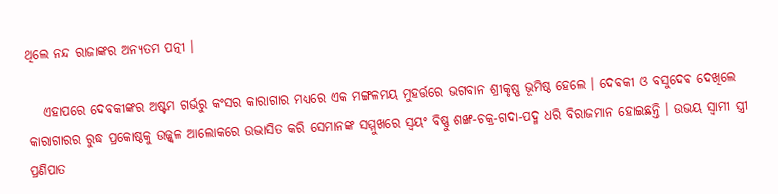ଥିଲେ ନନ୍ଦ ରାଜାଙ୍କର ଅନ୍ଯତମ ପତ୍ନୀ ।

   ଏହାପରେ ଦେବକୀଙ୍କର ଅଷ୍ଟମ ଗର୍ଭରୁ କଂସର କାରାଗାର ମଧ୍ଯରେ ଏକ ମଙ୍ଗଳମୟ ମୁହର୍ତ୍ତରେ ଭଗବାନ ଶ୍ରୀକୃଷ୍ଣ ଭୂମିଷ୍ଠ ହେଲେ । ଦେଵକୀ ଓ ବସୁଦେଵ ଦେଖିଲେ କାରାଗାରର ରୁଦ୍ଧ ପ୍ରକୋଷ୍ଠକୁ ଉଜ୍ଜ୍ବଳ ଆଲୋକରେ ଉଦ୍ଭାସିତ କରି ସେମାନଙ୍କ ସମ୍ମୁଖରେ ସ୍ବୟଂ ବିଷ୍ଣୁ ଶଙ୍ଖ-ଚକ୍ର-ଗଦା-ପଦ୍ମ ଧରି ବିରାଜମାନ ହୋଇଛନ୍ତି । ଉଭୟ ସ୍ବାମୀ ସ୍ତ୍ରୀ ପ୍ରଣିପାତ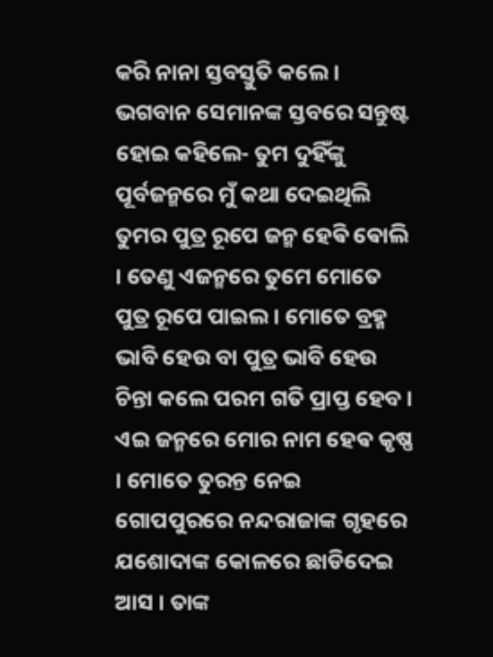କରି ନାନା ସ୍ତବସ୍ତୁତି କଲେ । ଭଗବାନ ସେମାନଙ୍କ ସ୍ତବରେ ସନ୍ତୁଷ୍ଟ ହୋଇ କହିଲେ- ତୁମ ଦୁହିଁଙ୍କୁ ପୂର୍ବଜନ୍ମରେ ମୁଁ କଥା ଦେଇଥିଲି ତୁମର ପୁତ୍ର ରୂପେ ଜନ୍ମ ହେଵି ଵୋଲି । ତେଣୁ ଏଜନ୍ମରେ ତୁମେ ମୋତେ ପୁତ୍ର ରୂପେ ପାଇଲ । ମୋତେ ବ୍ରହ୍ମ ଭାବି ହେଉ ବା ପୁତ୍ର ଭାବି ହେଉ ଚିନ୍ତା କଲେ ପରମ ଗତି ପ୍ରାପ୍ତ ହେବ । ଏଇ ଜନ୍ମରେ ମୋର ନାମ ହେଵ କୃଷ୍ଣ । ମୋତେ ତୁରନ୍ତ ନେଇ ଗୋପପୁରରେ ନନ୍ଦରାଜାଙ୍କ ଗୃହରେ ଯଶୋଦାଙ୍କ କୋଳରେ ଛାଡିଦେଇ ଆସ । ତାଙ୍କ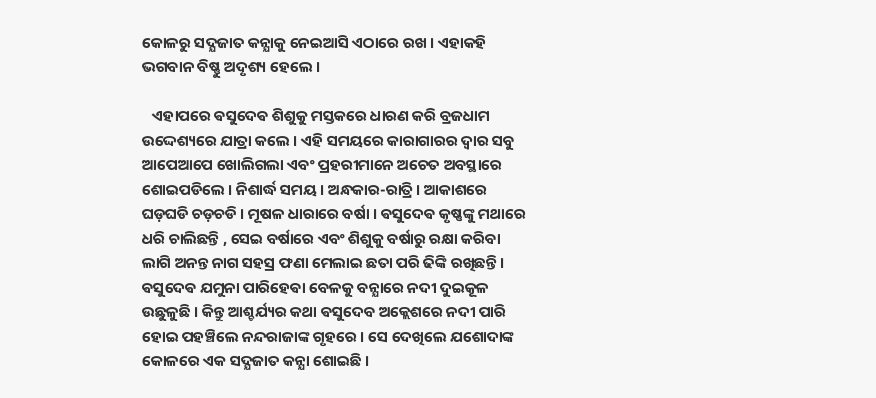କୋଳରୁ ସଦ୍ଯଜାତ କନ୍ଯାକୁ ନେଇଆସି ଏଠାରେ ରଖ । ଏହାକହି ଭଗବାନ ବିଷ୍ଣୁ ଅଦୃଶ୍ୟ ହେଲେ ।

   ଏହାପରେ ଵସୁଦେଵ ଶିଶୁକୁ ମସ୍ତକରେ ଧାରଣ କରି ବ୍ରଜଧାମ ଉଦ୍ଦେଶ୍ୟରେ ଯାତ୍ରା କଲେ । ଏହି ସମୟରେ କାରାଗାରର ଦ୍ବାର ସବୁ ଆପେଆପେ ଖୋଲିଗଲା ଏବଂ ପ୍ରହରୀମାନେ ଅଚେତ ଅବସ୍ଥାରେ ଶୋଇପଡିଲେ । ନିଶାର୍ଦ୍ଧ ସମୟ । ଅନ୍ଧକାର-ରାତ୍ରି । ଆକାଶରେ ଘଡ଼ଘଡି ଚଡ଼ଚଡି । ମୂଷଳ ଧାରାରେ ବର୍ଷା । ଵସୁଦେଵ କୃଷ୍ଣଙ୍କୁ ମଥାରେ ଧରି ଚାଲିଛନ୍ତି , ସେଇ ବର୍ଷାରେ ଏବଂ ଶିଶୁକୁ ବର୍ଷାରୁ ରକ୍ଷା କରିବା ଲାଗି ଅନନ୍ତ ନାଗ ସହସ୍ର ଫଣା ମେଲାଇ ଛତା ପରି ଢିଙ୍କି ରଖିଛନ୍ତି । ଵସୁଦେଵ ଯମୁନା ପାରିହେଵା ବେଳକୁ ବନ୍ଯାରେ ନଦୀ ଦୁଇକୂଳ ଉଛୁଳୁଛି । କିନ୍ତୁ ଆଶ୍ଚର୍ଯ୍ୟର କଥା ଵସୁଦେବ ଅକ୍ଲେଶରେ ନଦୀ ପାରି ହୋଇ ପହଞ୍ଚିଲେ ନନ୍ଦରାଜାଙ୍କ ଗୃହରେ । ସେ ଦେଖିଲେ ଯଶୋଦାଙ୍କ କୋଳରେ ଏକ ସଦ୍ଯଜାତ କନ୍ଯା ଶୋଇଛି ।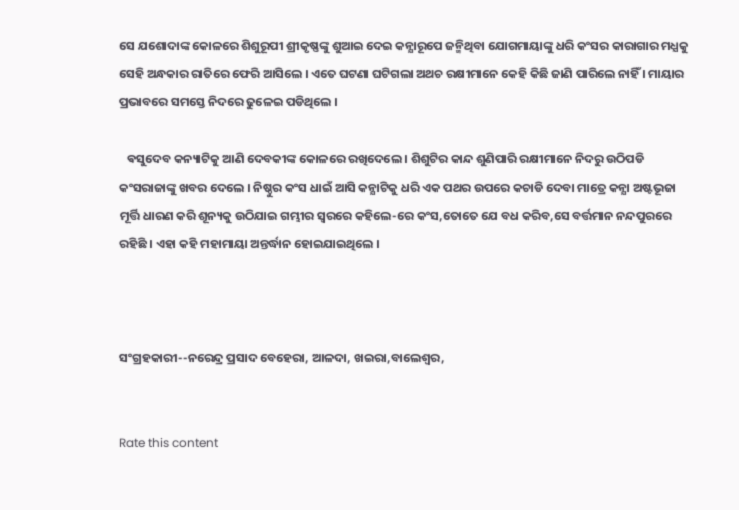ସେ ଯଶୋଦାଙ୍କ କୋଳରେ ଶିଶୁରୂପୀ ଶ୍ରୀକୃଷ୍ଣଙ୍କୁ ଶୁଆଇ ଦେଇ କନ୍ଯାରୂପେ ଜନ୍ମିଥିବା ଯୋଗମାୟାଙ୍କୁ ଧରି କଂସର କାରାଗାର ମଧ୍ଯକୁ ସେହି ଅନ୍ଧକାର ରାତିରେ ଫେରି ଆସିଲେ । ଏତେ ଘଟଣା ଘଟିଗଲା ଅଥଚ ରକ୍ଷୀମାନେ କେହି କିଛି ଜାଣି ପାରିଲେ ନାହିଁ । ମାୟାର ପ୍ରଭାବରେ ସମସ୍ତେ ନିଦରେ ଢୁଳେଇ ପଡିଥିଲେ ।

   ଵସୁଦେବ କନ୍ୟାଟିକୁ ଆଣି ଦେବକୀଙ୍କ କୋଳରେ ରଖିଦେଲେ । ଶିଶୁଟିର କାନ୍ଦ ଶୁଣିପାରି ରକ୍ଷୀମାନେ ନିଦରୁ ଉଠିପଡି କଂସରାଜାଙ୍କୁ ଖବର ଦେଲେ । ନିଷ୍ଠୁର କଂସ ଧାଇଁ ଆସି କନ୍ଯାଟିକୁ ଧରି ଏକ ପଥର ଉପରେ କଚାଡି ଦେବା ମାତ୍ରେ କନ୍ଯା ଅଷ୍ଟଭୂଜା ମୂର୍ତ୍ତି ଧାରଣ କରି ଶୂନ୍ୟକୁ ଉଠିଯାଇ ଗମ୍ଭୀର ସ୍ବରରେ କହିଲେ-ରେ କଂସ,ତୋତେ ଯେ ବଧ କରିବ,ସେ ବର୍ତ୍ତମାନ ନନ୍ଦପୁରରେ ରହିଛି । ଏହା କହି ମହାମାୟା ଅନ୍ତର୍ଦ୍ଧାନ ହୋଇଯାଇଥିଲେ ।



ସଂଗ୍ରହକାରୀ--ନରେନ୍ଦ୍ର ପ୍ରସାଦ ବେହେରା, ଆଳଦା, ଖଇରା,ବାଲେଶ୍ବର,


Rate this content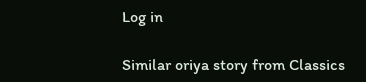Log in

Similar oriya story from Classics